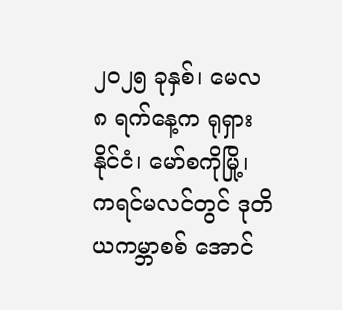၂၀၂၅ ခုနှစ်၊ မေလ ၈ ရက်နေ့က ရုရှားနိုင်ငံ၊ မော်စကိုမြို့၊ ကရင်မလင်တွင် ဒုတိယကမ္ဘာစစ် အောင်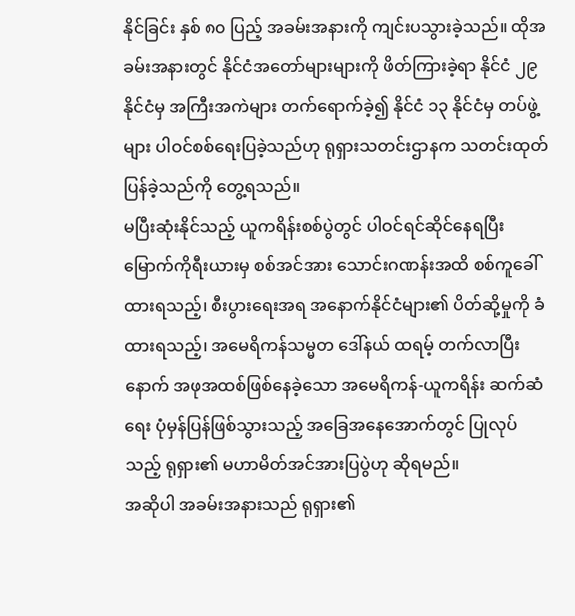နိုင်ခြင်း နှစ် ၈၀ ပြည့် အခမ်းအနားကို ကျင်းပသွားခဲ့သည်။ ထိုအခမ်းအနားတွင် နိုင်ငံအတော်များများကို ဖိတ်ကြားခဲ့ရာ နိုင်ငံ ၂၉ နိုင်ငံမှ အကြီးအကဲများ တက်ရောက်ခဲ့၍ နိုင်ငံ ၁၃ နိုင်ငံမှ တပ်ဖွဲ့များ ပါဝင်စစ်ရေးပြခဲ့သည်ဟု ရုရှားသတင်းဌာနက သတင်းထုတ်ပြန်ခဲ့သည်ကို တွေ့ရသည်။
မပြီးဆုံးနိုင်သည့် ယူကရိန်းစစ်ပွဲတွင် ပါဝင်ရင်ဆိုင်နေရပြီး မြောက်ကိုရီးယားမှ စစ်အင်အား သောင်းဂဏန်းအထိ စစ်ကူခေါ်ထားရသည့်၊ စီးပွားရေးအရ အနောက်နိုင်ငံများ၏ ပိတ်ဆို့မှုကို ခံထားရသည့်၊ အမေရိကန်သမ္မတ ဒေါ်နယ် ထရမ့် တက်လာပြီးနောက် အဖုအထစ်ဖြစ်နေခဲ့သော အမေရိကန်-ယူကရိန်း ဆက်ဆံရေး ပုံမှန်ပြန်ဖြစ်သွားသည့် အခြေအနေအောက်တွင် ပြုလုပ်သည့် ရုရှား၏ မဟာမိတ်အင်အားပြပွဲဟု ဆိုရမည်။
အဆိုပါ အခမ်းအနားသည် ရုရှား၏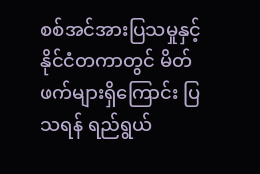စစ်အင်အားပြသမှုနှင့် နိုင်ငံတကာတွင် မိတ်ဖက်များရှိကြောင်း ပြသရန် ရည်ရွယ်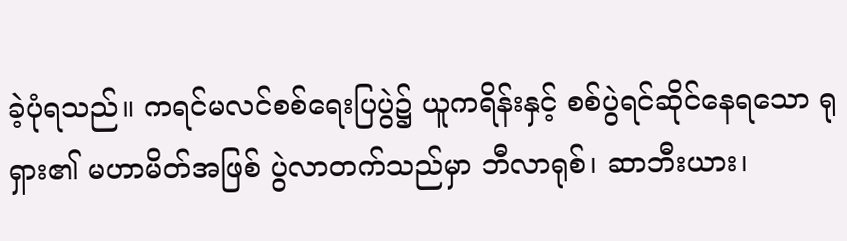ခဲ့ပုံရသည်။ ကရင်မလင်စစ်ရေးပြပွဲ၌ ယူကရိန်းနှင့် စစ်ပွဲရင်ဆိုင်နေရသော ရုရှား၏ မဟာမိတ်အဖြစ် ပွဲလာတက်သည်မှာ ဘီလာရုစ်၊ ဆာဘီးယား၊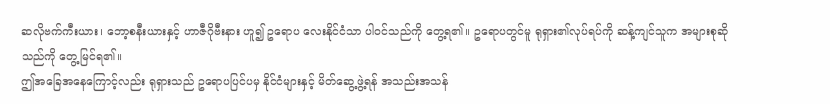ဆလိုဗက်ကီးယား၊ ဘော့စနီးယားနှင့် ဟာဇီဂိုဗီးနား ဟူ၍ ဥရောပ လေးနိုင်ငံသာ ပါဝင်သည်ကို တွေ့ရ၏။ ဥရောပတွင်မူ ရုရှား၏လုပ်ရပ်ကို ဆန့်ကျင်သူက အများစုဆိုသည်ကို တွေ့မြင်ရ၏။
ဤအခြေအနေကြောင့်လည်း ရုရှားသည် ဥရောပပြင်ပမှ နိုင်ငံများနှင့် မိတ်ဆွေ့ဖွဲ့ရန် အသည်းအသန်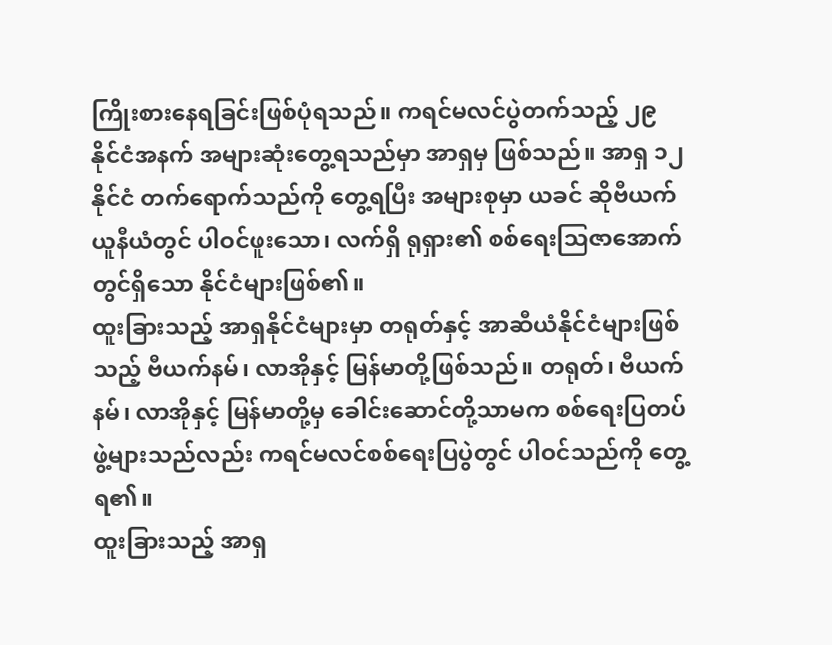ကြိုးစားနေရခြင်းဖြစ်ပုံရသည်။ ကရင်မလင်ပွဲတက်သည့် ၂၉ နိုင်ငံအနက် အများဆုံးတွေ့ရသည်မှာ အာရှမှ ဖြစ်သည်။ အာရှ ၁၂ နိုင်ငံ တက်ရောက်သည်ကို တွေ့ရပြီး အများစုမှာ ယခင် ဆိုဗီယက်ယူနီယံတွင် ပါဝင်ဖူးသော၊ လက်ရှိ ရုရှား၏ စစ်ရေးဩဇာအောက်တွင်ရှိသော နိုင်ငံများဖြစ်၏။
ထူးခြားသည့် အာရှနိုင်ငံများမှာ တရုတ်နှင့် အာဆီယံနိုင်ငံများဖြစ်သည့် ဗီယက်နမ်၊ လာအိုနှင့် မြန်မာတို့ဖြစ်သည်။ တရုတ်၊ ဗီယက်နမ်၊ လာအိုနှင့် မြန်မာတို့မှ ခေါင်းဆောင်တို့သာမက စစ်ရေးပြတပ်ဖွဲ့များသည်လည်း ကရင်မလင်စစ်ရေးပြပွဲတွင် ပါဝင်သည်ကို တွေ့ရ၏။
ထူးခြားသည့် အာရှ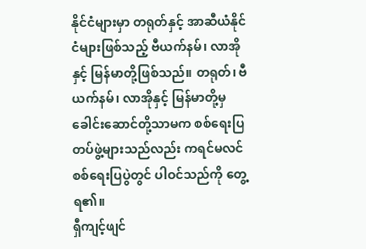နိုင်ငံများမှာ တရုတ်နှင့် အာဆီယံနိုင်ငံများဖြစ်သည့် ဗီယက်နမ်၊ လာအိုနှင့် မြန်မာတို့ဖြစ်သည်။ တရုတ်၊ ဗီယက်နမ်၊ လာအိုနှင့် မြန်မာတို့မှ ခေါင်းဆောင်တို့သာမက စစ်ရေးပြတပ်ဖွဲ့များသည်လည်း ကရင်မလင်စစ်ရေးပြပွဲတွင် ပါဝင်သည်ကို တွေ့ရ၏။
ရှီကျင့်ဖျင်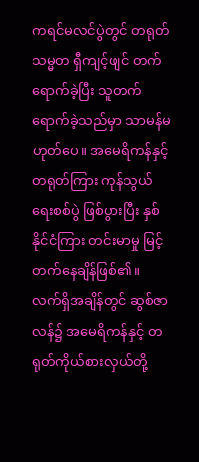ကရင်မလင်ပွဲတွင် တရုတ်သမ္မတ ရှီကျင့်ဖျင် တက်ရောက်ခဲ့ပြီး သူတက်ရောက်ခဲ့သည်မှာ သာမန်မဟုတ်ပေ။ အမေရိကန်နှင့်တရုတ်ကြား ကုန်သွယ်ရေးစစ်ပွဲ ဖြစ်ပွားပြီး နှစ်နိုင်ငံကြား တင်းမာမှု မြင့်တက်နေချိန်ဖြစ်၏။ လက်ရှိအချိန်တွင် ဆွစ်ဇာလန်၌ အမေရိကန်နှင့် တရုတ်ကိုယ်စားလှယ်တို့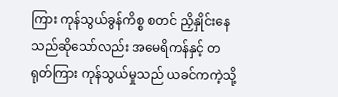ကြား ကုန်သွယ်ခွန်ကိစ္စ စတင် ညှိနှိုင်းနေသည်ဆိုသော်လည်း အမေရိကန်နှင့် တရုတ်ကြား ကုန်သွယ်မှုသည် ယခင်ကကဲ့သို့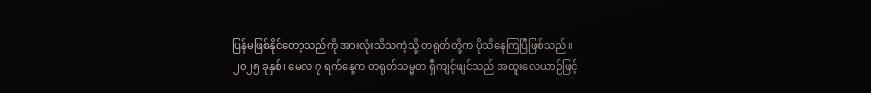ပြန်မဖြစ်နိုင်တော့သည်ကို အားလုံးသိသကဲ့သို့ တရုတ်တို့က ပိုသိနေကြပြီဖြစ်သည်။
၂၀၂၅ ခုနှစ်၊ မေလ ၇ ရက်နေ့က တရုတ်သမ္မတ ရှီကျင့်ဖျင်သည် အထူးလေယာဉ်ဖြင့်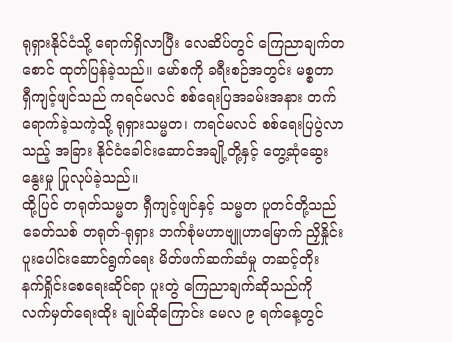ရုရှားနိုင်ငံသို့ ရောက်ရှိလာပြီး လေဆိပ်တွင် ကြေညာချက်တစောင် ထုတ်ပြန်ခဲ့သည်။ မော်စကို ခရီးစဉ်အတွင်း မစ္စတာ ရှီကျင့်ဖျင်သည် ကရင်မလင် စစ်ရေးပြအခမ်းအနား တက်ရောက်ခဲ့သကဲ့သို့ ရုရှားသမ္မတ၊ ကရင်မလင် စစ်ရေးပြပွဲလာသည့် အခြား နိုင်ငံခေါင်းဆောင်အချို့တို့နှင့် တွေ့ဆုံဆွေးနွေးမှု ပြုလုပ်ခဲ့သည်။
ထို့ပြင် တရုတ်သမ္မတ ရှီကျင့်ဖျင်နှင့် သမ္မတ ပူတင်တို့သည် ခေတ်သစ် တရုတ်-ရုရှား ဘက်စုံမဟာဗျူဟာမြောက် ညှိနှိုင်းပူးပေါင်းဆောင်ရွက်ရေး မိတ်ဖက်ဆက်ဆံမှု တဆင့်တိုး နက်ရှိုင်းစေရေးဆိုင်ရာ ပူးတွဲ ကြေညာချက်ဆိုသည်ကို လက်မှတ်ရေးထိုး ချုပ်ဆိုကြောင်း မေလ ၉ ရက်နေ့တွင်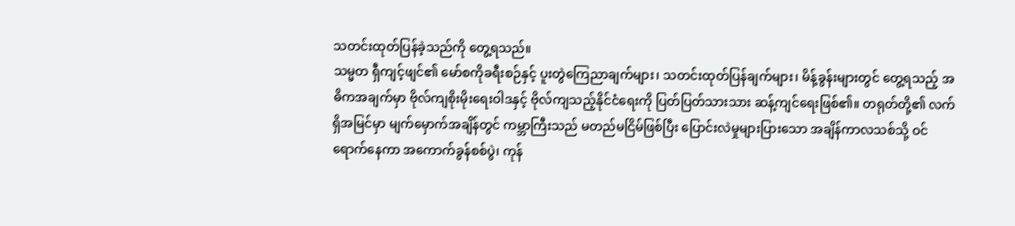သတင်းထုတ်ပြန်ခဲ့သည်ကို တွေ့ရသည်။
သမ္မတ ရှီကျင့်ဖျင်၏ မော်စကိုခရီးစဉ်နှင့် ပူးတွဲကြေညာချက်များ၊ သတင်းထုတ်ပြန်ချက်များ၊ မိန့်ခွန်းများတွင် တွေ့ရသည့် အဓိကအချက်မှာ ဗိုလ်ကျစိုးမိုးရေးဝါဒနှင့် ဗိုလ်ကျသည့်နိုင်ငံရေးကို ပြတ်ပြတ်သားသား ဆန့်ကျင်ရေးဖြစ်၏။ တရုတ်တို့၏ လက်ရှိအမြင်မှာ မျက်မှောက်အချိန်တွင် ကမ္ဘာကြီးသည် မတည်မငြိမ်ဖြစ်ပြီး ပြောင်းလဲမှုများပြားသော အချိန်ကာလသစ်သို့ ဝင်ရောက်နေကာ အကောက်ခွန်စစ်ပွဲ၊ ကုန်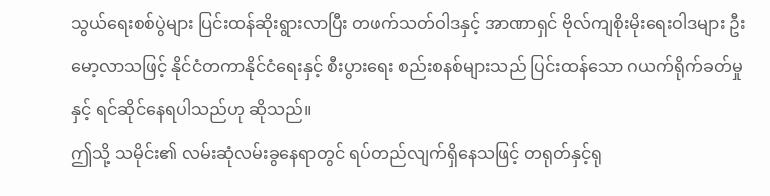သွယ်ရေးစစ်ပွဲများ ပြင်းထန်ဆိုးရွားလာပြီး တဖက်သတ်ဝါဒနှင့် အာဏာရှင် ဗိုလ်ကျစိုးမိုးရေးဝါဒများ ဦးမော့လာသဖြင့် နိုင်ငံတကာနိုင်ငံရေးနှင့် စီးပွားရေး စည်းစနစ်များသည် ပြင်းထန်သော ဂယက်ရိုက်ခတ်မှုနှင့် ရင်ဆိုင်နေရပါသည်ဟု ဆိုသည်။
ဤသို့ သမိုင်း၏ လမ်းဆုံလမ်းခွနေရာတွင် ရပ်တည်လျက်ရှိနေသဖြင့် တရုတ်နှင့်ရု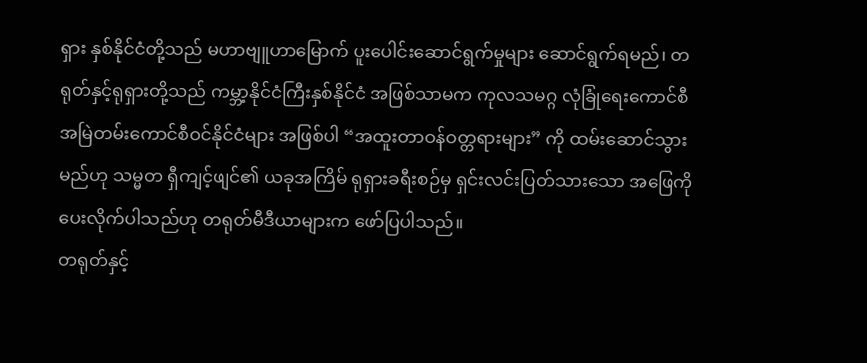ရှား နှစ်နိုင်ငံတို့သည် မဟာဗျူဟာမြောက် ပူးပေါင်းဆောင်ရွက်မှုများ ဆောင်ရွက်ရမည်၊ တရုတ်နှင့်ရုရှားတို့သည် ကမ္ဘာ့နိုင်ငံကြီးနှစ်နိုင်ငံ အဖြစ်သာမက ကုလသမဂ္ဂ လုံခြုံရေးကောင်စီ အမြဲတမ်းကောင်စီဝင်နိုင်ငံများ အဖြစ်ပါ “အထူးတာဝန်ဝတ္တရားများ” ကို ထမ်းဆောင်သွားမည်ဟု သမ္မတ ရှီကျင့်ဖျင်၏ ယခုအကြိမ် ရုရှားခရီးစဉ်မှ ရှင်းလင်းပြတ်သားသော အဖြေကို ပေးလိုက်ပါသည်ဟု တရုတ်မီဒီယာများက ဖော်ပြပါသည်။
တရုတ်နှင့်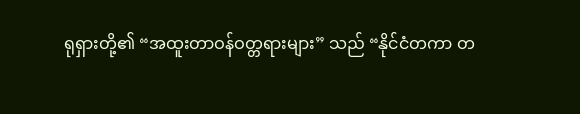ရုရှားတို့၏ “အထူးတာဝန်ဝတ္တရားများ” သည် “နိုင်ငံတကာ တ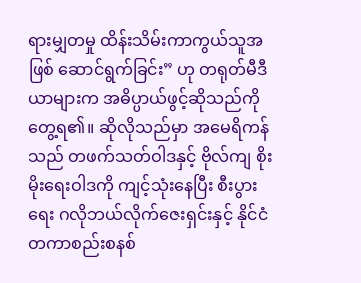ရားမျှတမှု ထိန်းသိမ်းကာကွယ်သူအဖြစ် ဆောင်ရွက်ခြင်း” ဟု တရုတ်မီဒီယာများက အဓိပ္ပာယ်ဖွင့်ဆိုသည်ကို တွေ့ရ၏။ ဆိုလိုသည်မှာ အမေရိကန်သည် တဖက်သတ်ဝါဒနှင့် ဗိုလ်ကျ စိုးမိုးရေးဝါဒကို ကျင့်သုံးနေပြီး စီးပွားရေး ဂလိုဘယ်လိုက်ဇေးရှင်းနှင့် နိုင်ငံတကာစည်းစနစ်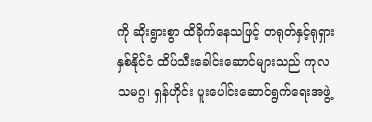ကို ဆိုးရွားစွာ ထိခိုက်နေသဖြင့် တရုတ်နှင့်ရုရှား နှစ်နိုင်ငံ ထိပ်သီးခေါင်းဆောင်များသည် ကုလသမဂ္ဂ၊ ရှန်ဟိုင်း ပူးပေါင်းဆောင်ရွက်ရေးအဖွဲ့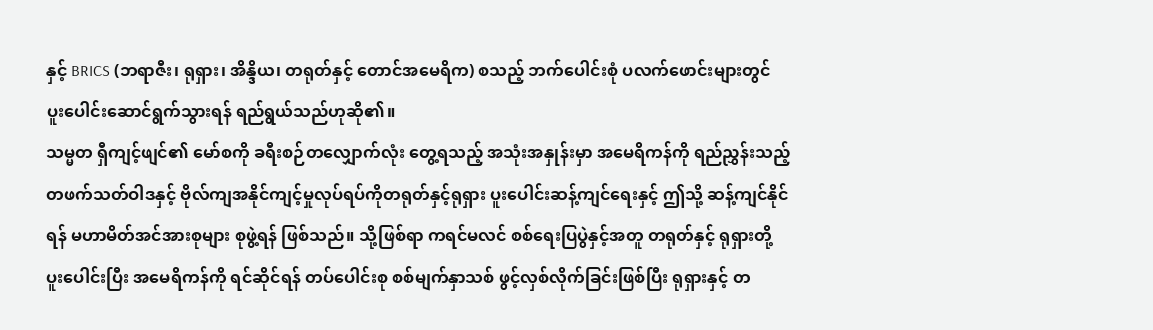နှင့် BRICS (ဘရာဇီး၊ ရုရှား၊ အိန္ဒိယ၊ တရုတ်နှင့် တောင်အမေရိက) စသည့် ဘက်ပေါင်းစုံ ပလက်ဖောင်းများတွင် ပူးပေါင်းဆောင်ရွက်သွားရန် ရည်ရွယ်သည်ဟုဆို၏။
သမ္မတ ရှီကျင့်ဖျင်၏ မော်စကို ခရီးစဉ်တလျှောက်လုံး တွေ့ရသည့် အသုံးအနှုန်းမှာ အမေရိကန်ကို ရည်ညွှန်းသည့် တဖက်သတ်ဝါဒနှင့် ဗိုလ်ကျအနိုင်ကျင့်မှုလုပ်ရပ်ကိုတရုတ်နှင့်ရုရှား ပူးပေါင်းဆန့်ကျင်ရေးနှင့် ဤသို့ ဆန့်ကျင်နိုင်ရန် မဟာမိတ်အင်အားစုများ စုဖွဲ့ရန် ဖြစ်သည်။ သို့ဖြစ်ရာ ကရင်မလင် စစ်ရေးပြပွဲနှင့်အတူ တရုတ်နှင့် ရုရှားတို့ ပူးပေါင်းပြီး အမေရိကန်ကို ရင်ဆိုင်ရန် တပ်ပေါင်းစု စစ်မျက်နှာသစ် ဖွင့်လှစ်လိုက်ခြင်းဖြစ်ပြီး ရုရှားနှင့် တ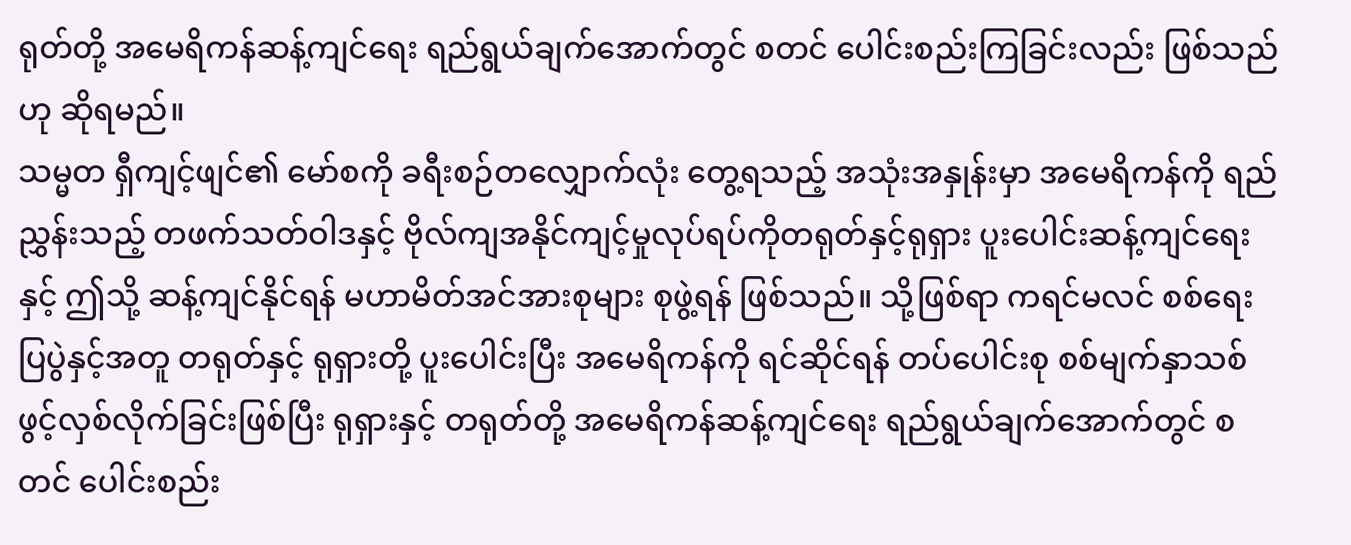ရုတ်တို့ အမေရိကန်ဆန့်ကျင်ရေး ရည်ရွယ်ချက်အောက်တွင် စတင် ပေါင်းစည်းကြခြင်းလည်း ဖြစ်သည်ဟု ဆိုရမည်။
သမ္မတ ရှီကျင့်ဖျင်၏ မော်စကို ခရီးစဉ်တလျှောက်လုံး တွေ့ရသည့် အသုံးအနှုန်းမှာ အမေရိကန်ကို ရည်ညွှန်းသည့် တဖက်သတ်ဝါဒနှင့် ဗိုလ်ကျအနိုင်ကျင့်မှုလုပ်ရပ်ကိုတရုတ်နှင့်ရုရှား ပူးပေါင်းဆန့်ကျင်ရေးနှင့် ဤသို့ ဆန့်ကျင်နိုင်ရန် မဟာမိတ်အင်အားစုများ စုဖွဲ့ရန် ဖြစ်သည်။ သို့ဖြစ်ရာ ကရင်မလင် စစ်ရေးပြပွဲနှင့်အတူ တရုတ်နှင့် ရုရှားတို့ ပူးပေါင်းပြီး အမေရိကန်ကို ရင်ဆိုင်ရန် တပ်ပေါင်းစု စစ်မျက်နှာသစ် ဖွင့်လှစ်လိုက်ခြင်းဖြစ်ပြီး ရုရှားနှင့် တရုတ်တို့ အမေရိကန်ဆန့်ကျင်ရေး ရည်ရွယ်ချက်အောက်တွင် စတင် ပေါင်းစည်း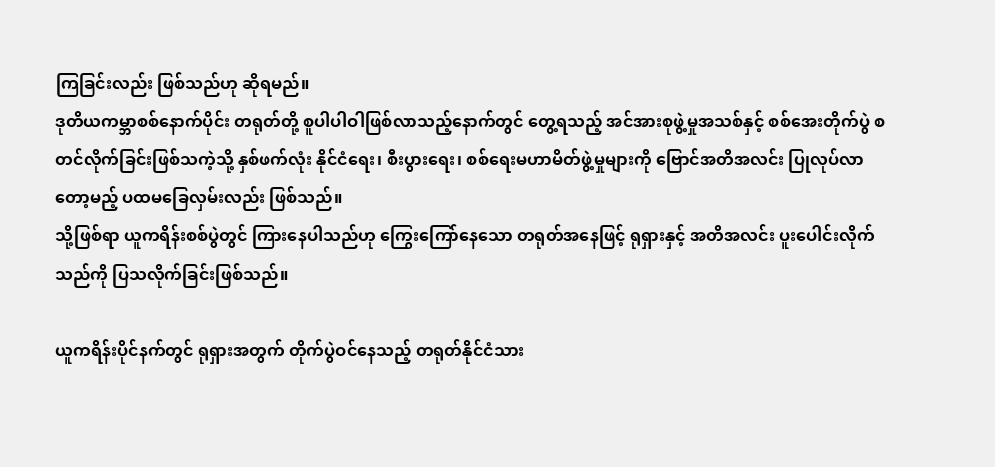ကြခြင်းလည်း ဖြစ်သည်ဟု ဆိုရမည်။
ဒုတိယကမ္ဘာစစ်နောက်ပိုင်း တရုတ်တို့ စူပါပါဝါဖြစ်လာသည့်နောက်တွင် တွေ့ရသည့် အင်အားစုဖွဲ့မှုအသစ်နှင့် စစ်အေးတိုက်ပွဲ စတင်လိုက်ခြင်းဖြစ်သကဲ့သို့ နှစ်ဖက်လုံး နိုင်ငံရေး၊ စီးပွားရေး၊ စစ်ရေးမဟာမိတ်ဖွဲ့မှုများကို ဗြောင်အတိအလင်း ပြုလုပ်လာတော့မည့် ပထမခြေလှမ်းလည်း ဖြစ်သည်။
သို့ဖြစ်ရာ ယူကရိန်းစစ်ပွဲတွင် ကြားနေပါသည်ဟု ကြွေးကြော်နေသော တရုတ်အနေဖြင့် ရုရှားနှင့် အတိအလင်း ပူးပေါင်းလိုက်သည်ကို ပြသလိုက်ခြင်းဖြစ်သည်။

ယူကရိန်းပိုင်နက်တွင် ရုရှားအတွက် တိုက်ပွဲဝင်နေသည့် တရုတ်နိုင်ငံသား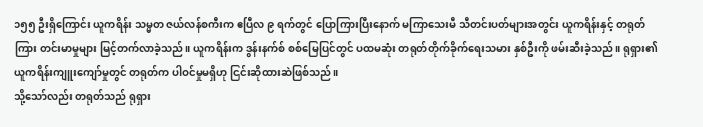၁၅၅ ဦးရှိကြောင်း ယူကရိန်း သမ္မတ ဇယ်လန်စကီးက ဧပြီလ ၉ ရက်တွင် ပြောကြားပြီးနောက် မကြာသေးမီ သီတင်းပတ်များအတွင်း ယူကရိန်းနှင့် တရုတ်ကြား တင်းမာမှုများ မြင့်တက်လာခဲ့သည်။ ယူကရိန်းက ဒွန်းနက်စ် စစ်မြေပြင်တွင် ပထမဆုံး တရုတ်တိုက်ခိုက်ရေးသမား နှစ်ဦးကို ဖမ်းဆီးခဲ့သည်။ ရုရှား၏ ယူကရိန်းကျူးကျော်မှုတွင် တရုတ်က ပါဝင်မှုမရှိဟု ငြင်းဆိုထားဆဲဖြစ်သည်။
သို့သော်လည်း တရုတ်သည် ရုရှား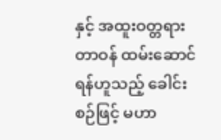နှင့် အထူးဝတ္တရားတာဝန် ထမ်းဆောင်ရန်ဟူသည့် ခေါင်းစဉ်ဖြင့် မဟာ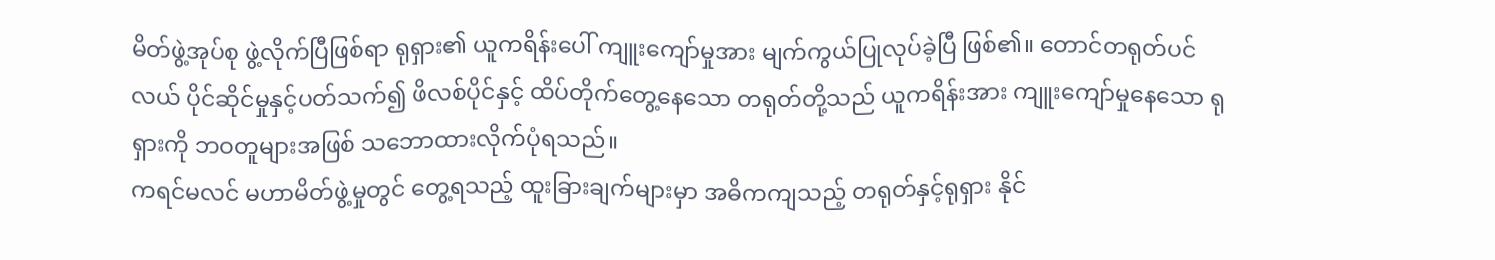မိတ်ဖွဲ့အုပ်စု ဖွဲ့လိုက်ပြီဖြစ်ရာ ရုရှား၏ ယူကရိန်းပေါ် ကျူးကျော်မှုအား မျက်ကွယ်ပြုလုပ်ခဲ့ပြီ ဖြစ်၏။ တောင်တရုတ်ပင်လယ် ပိုင်ဆိုင်မှုနှင့်ပတ်သက်၍ ဖိလစ်ပိုင်နှင့် ထိပ်တိုက်တွေ့နေသော တရုတ်တို့သည် ယူကရိန်းအား ကျူးကျော်မှုနေသော ရုရှားကို ဘဝတူများအဖြစ် သဘောထားလိုက်ပုံရသည်။
ကရင်မလင် မဟာမိတ်ဖွဲ့မှုတွင် တွေ့ရသည့် ထူးခြားချက်များမှာ အဓိကကျသည့် တရုတ်နှင့်ရုရှား နိုင်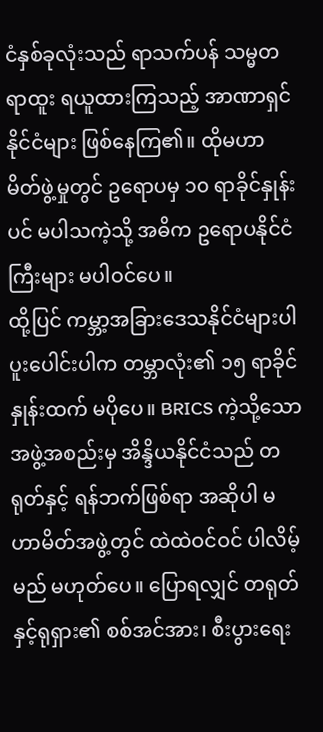ငံနှစ်ခုလုံးသည် ရာသက်ပန် သမ္မတရာထူး ရယူထားကြသည့် အာဏာရှင်နိုင်ငံများ ဖြစ်နေကြ၏။ ထိုမဟာမိတ်ဖွဲ့မှုတွင် ဥရောပမှ ၁၀ ရာခိုင်နှုန်းပင် မပါသကဲ့သို့ အဓိက ဥရောပနိုင်ငံကြီးများ မပါဝင်ပေ။
ထို့ပြင် ကမ္ဘာ့အခြားဒေသနိုင်ငံများပါ ပူးပေါင်းပါက တမ္ဘာလုံး၏ ၁၅ ရာခိုင်နှုန်းထက် မပိုပေ။ BRICS ကဲ့သို့သော အဖွဲ့အစည်းမှ အိန္ဒိယနိုင်ငံသည် တရုတ်နှင့် ရန်ဘက်ဖြစ်ရာ အဆိုပါ မဟာမိတ်အဖွဲ့တွင် ထဲထဲဝင်ဝင် ပါလိမ့်မည် မဟုတ်ပေ။ ပြောရလျှင် တရုတ်နှင့်ရုရှား၏ စစ်အင်အား၊ စီးပွားရေး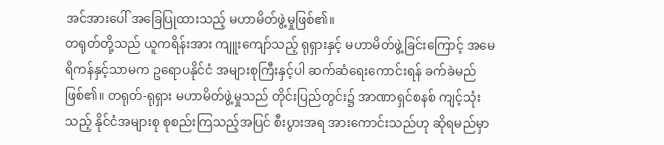အင်အားပေါ် အခြေပြုထားသည့် မဟာမိတ်ဖွဲ့မှုဖြစ်၏။
တရုတ်တို့သည် ယူကရိန်းအား ကျူးကျော်သည့် ရုရှားနှင့် မဟာမိတ်ဖွဲ့ခြင်းကြောင့် အမေရိကန်နှင့်သာမက ဥရောပနိုင်ငံ အများစုကြီးနှင့်ပါ ဆက်ဆံရေးကောင်းရန် ခက်ခဲမည်ဖြစ်၏။ တရုတ်-ရုရှား မဟာမိတ်ဖွဲ့မှုသည် တိုင်းပြည်တွင်း၌ အာဏာရှင်စနစ် ကျင့်သုံးသည့် နိုင်ငံအများစု စုစည်းကြသည့်အပြင် စီးပွားအရ အားကောင်းသည်ဟု ဆိုရမည်မှာ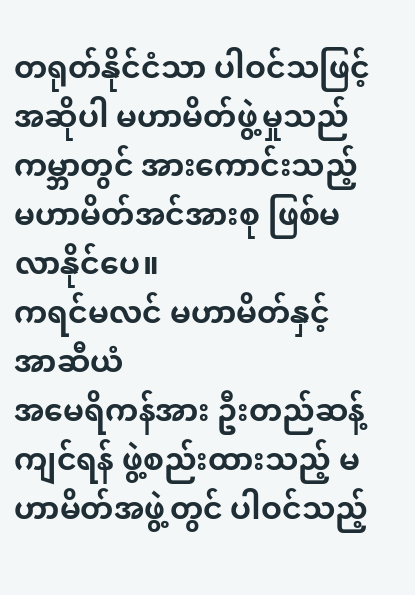တရုတ်နိုင်ငံသာ ပါဝင်သဖြင့် အဆိုပါ မဟာမိတ်ဖွဲ့မှုသည် ကမ္ဘာတွင် အားကောင်းသည့် မဟာမိတ်အင်အားစု ဖြစ်မလာနိုင်ပေ။
ကရင်မလင် မဟာမိတ်နှင့် အာဆီယံ
အမေရိကန်အား ဦးတည်ဆန့်ကျင်ရန် ဖွဲ့စည်းထားသည့် မဟာမိတ်အဖွဲ့တွင် ပါဝင်သည့်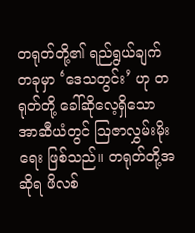တရုတ်တို့၏ ရည်ရွယ်ချက်တခုမှာ ‘ဒေသတွင်း’ ဟု တရုတ်တို့ ခေါ်ဆိုလေ့ရှိသော အာဆီယံတွင် ဩဇာလွှမ်းမိုးရေး ဖြစ်သည်။ တရုတ်တို့အဆိုရ ဖိလစ်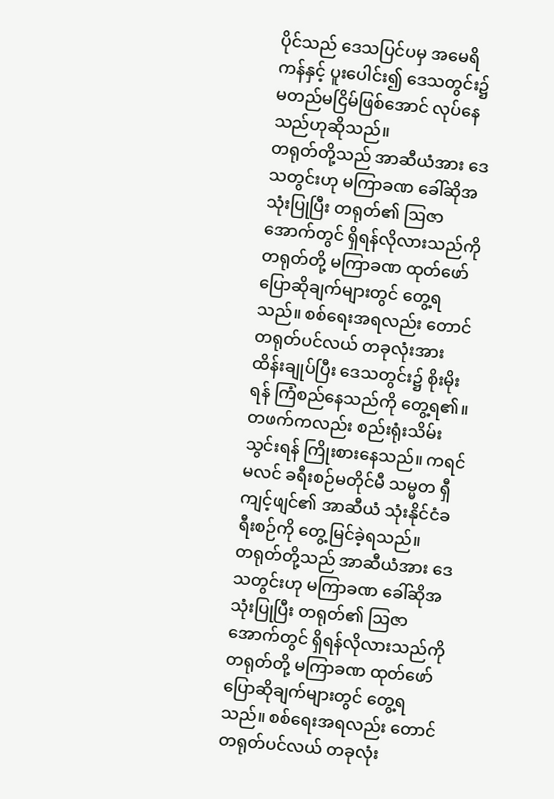ပိုင်သည် ဒေသပြင်ပမှ အမေရိကန်နှင့် ပူးပေါင်း၍ ဒေသတွင်း၌ မတည်မငြိမ်ဖြစ်အောင် လုပ်နေသည်ဟုဆိုသည်။
တရုတ်တို့သည် အာဆီယံအား ဒေသတွင်းဟု မကြာခဏ ခေါ်ဆိုအသုံးပြုပြီး တရုတ်၏ ဩဇာအောက်တွင် ရှိရန်လိုလားသည်ကို တရုတ်တို့ မကြာခဏ ထုတ်ဖော်ပြောဆိုချက်များတွင် တွေ့ရသည်။ စစ်ရေးအရလည်း တောင်တရုတ်ပင်လယ် တခုလုံးအား ထိန်းချုပ်ပြီး ဒေသတွင်း၌ စိုးမိုးရန် ကြံစည်နေသည်ကို တွေ့ရ၏။ တဖက်ကလည်း စည်းရုံးသိမ်းသွင်းရန် ကြိုးစားနေသည်။ ကရင်မလင် ခရီးစဉ်မတိုင်မီ သမ္မတ ရှီကျင့်ဖျင်၏ အာဆီယံ သုံးနိုင်ငံခရီးစဉ်ကို တွေ့မြင်ခဲ့ရသည်။
တရုတ်တို့သည် အာဆီယံအား ဒေသတွင်းဟု မကြာခဏ ခေါ်ဆိုအသုံးပြုပြီး တရုတ်၏ ဩဇာအောက်တွင် ရှိရန်လိုလားသည်ကို တရုတ်တို့ မကြာခဏ ထုတ်ဖော်ပြောဆိုချက်များတွင် တွေ့ရသည်။ စစ်ရေးအရလည်း တောင်တရုတ်ပင်လယ် တခုလုံး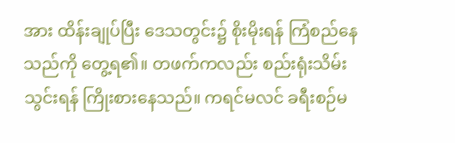အား ထိန်းချုပ်ပြီး ဒေသတွင်း၌ စိုးမိုးရန် ကြံစည်နေသည်ကို တွေ့ရ၏။ တဖက်ကလည်း စည်းရုံးသိမ်းသွင်းရန် ကြိုးစားနေသည်။ ကရင်မလင် ခရီးစဉ်မ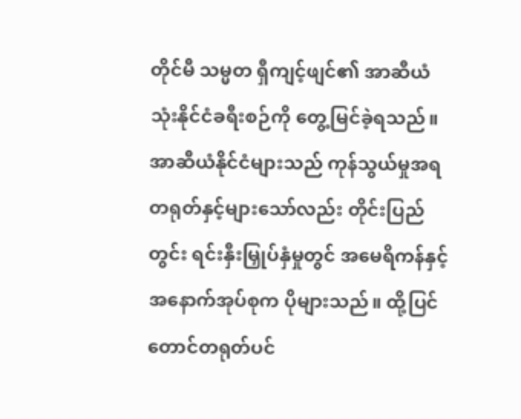တိုင်မီ သမ္မတ ရှီကျင့်ဖျင်၏ အာဆီယံ သုံးနိုင်ငံခရီးစဉ်ကို တွေ့မြင်ခဲ့ရသည်။
အာဆီယံနိုင်ငံများသည် ကုန်သွယ်မှုအရ တရုတ်နှင့်များသော်လည်း တိုင်းပြည်တွင်း ရင်းနှီးမြှုပ်နှံမှုတွင် အမေရိကန်နှင့် အနောက်အုပ်စုက ပိုများသည်။ ထို့ပြင် တောင်တရုတ်ပင်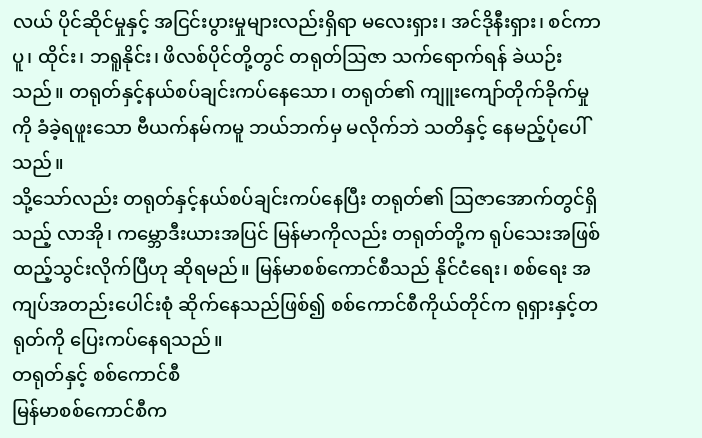လယ် ပိုင်ဆိုင်မှုနှင့် အငြင်းပွားမှုများလည်းရှိရာ မလေးရှား၊ အင်ဒိုနီးရှား၊ စင်ကာပူ၊ ထိုင်း၊ ဘရူနိုင်း၊ ဖိလစ်ပိုင်တို့တွင် တရုတ်ဩဇာ သက်ရောက်ရန် ခဲယဉ်းသည်။ တရုတ်နှင့်နယ်စပ်ချင်းကပ်နေသော၊ တရုတ်၏ ကျူးကျော်တိုက်ခိုက်မှုကို ခံခဲ့ရဖူးသော ဗီယက်နမ်ကမူ ဘယ်ဘက်မှ မလိုက်ဘဲ သတိနှင့် နေမည့်ပုံပေါ်သည်။
သို့သော်လည်း တရုတ်နှင့်နယ်စပ်ချင်းကပ်နေပြီး တရုတ်၏ ဩဇာအောက်တွင်ရှိသည့် လာအို၊ ကမ္ဘောဒီးယားအပြင် မြန်မာကိုလည်း တရုတ်တို့က ရုပ်သေးအဖြစ် ထည့်သွင်းလိုက်ပြီဟု ဆိုရမည်။ မြန်မာစစ်ကောင်စီသည် နိုင်ငံရေး၊ စစ်ရေး အကျပ်အတည်းပေါင်းစုံ ဆိုက်နေသည်ဖြစ်၍ စစ်ကောင်စီကိုယ်တိုင်က ရုရှားနှင့်တရုတ်ကို ပြေးကပ်နေရသည်။
တရုတ်နှင့် စစ်ကောင်စီ
မြန်မာစစ်ကောင်စီက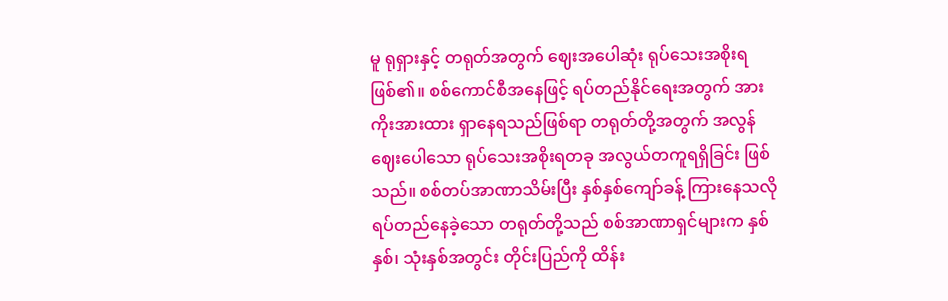မူ ရုရှားနှင့် တရုတ်အတွက် ဈေးအပေါဆုံး ရုပ်သေးအစိုးရဖြစ်၏။ စစ်ကောင်စီအနေဖြင့် ရပ်တည်နိုင်ရေးအတွက် အားကိုးအားထား ရှာနေရသည်ဖြစ်ရာ တရုတ်တို့အတွက် အလွန်ဈေးပေါသော ရုပ်သေးအစိုးရတခု အလွယ်တကူရရှိခြင်း ဖြစ်သည်။ စစ်တပ်အာဏာသိမ်းပြီး နှစ်နှစ်ကျော်ခန့် ကြားနေသလို ရပ်တည်နေခဲ့သော တရုတ်တို့သည် စစ်အာဏာရှင်များက နှစ်နှစ်၊ သုံးနှစ်အတွင်း တိုင်းပြည်ကို ထိန်း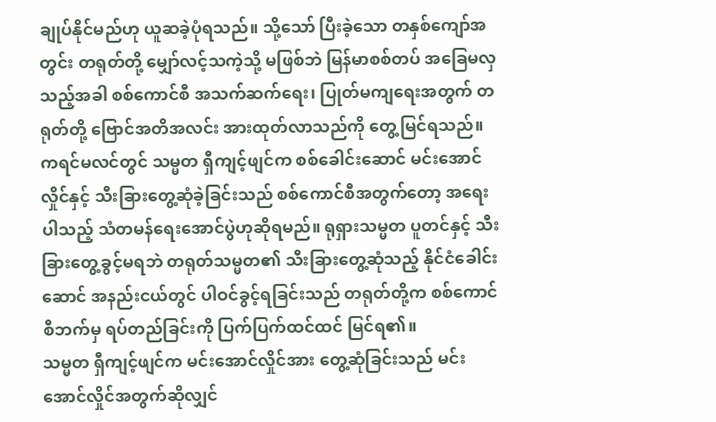ချုပ်နိုင်မည်ဟု ယူဆခဲ့ပုံရသည်။ သို့သော် ပြီးခဲ့သော တနှစ်ကျော်အတွင်း တရုတ်တို့ မျှော်လင့်သကဲ့သို့ မဖြစ်ဘဲ မြန်မာစစ်တပ် အခြေမလှသည့်အခါ စစ်ကောင်စီ အသက်ဆက်ရေး၊ ပြုတ်မကျရေးအတွက် တရုတ်တို့ ဗြောင်အတိအလင်း အားထုတ်လာသည်ကို တွေ့မြင်ရသည်။
ကရင်မလင်တွင် သမ္မတ ရှီကျင့်ဖျင်က စစ်ခေါင်းဆောင် မင်းအောင်လှိုင်နှင့် သီးခြားတွေ့ဆုံခဲ့ခြင်းသည် စစ်ကောင်စီအတွက်တော့ အရေးပါသည့် သံတမန်ရေးအောင်ပွဲဟုဆိုရမည်။ ရုရှားသမ္မတ ပူတင်နှင့် သီးခြားတွေ့ခွင့်မရဘဲ တရုတ်သမ္မတ၏ သီးခြားတွေ့ဆုံသည့် နိုင်ငံခေါင်းဆောင် အနည်းငယ်တွင် ပါဝင်ခွင့်ရခြင်းသည် တရုတ်တို့က စစ်ကောင်စီဘက်မှ ရပ်တည်ခြင်းကို ပြက်ပြက်ထင်ထင် မြင်ရ၏။
သမ္မတ ရှီကျင့်ဖျင်က မင်းအောင်လှိုင်အား တွေ့ဆုံခြင်းသည် မင်းအောင်လှိုင်အတွက်ဆိုလျှင်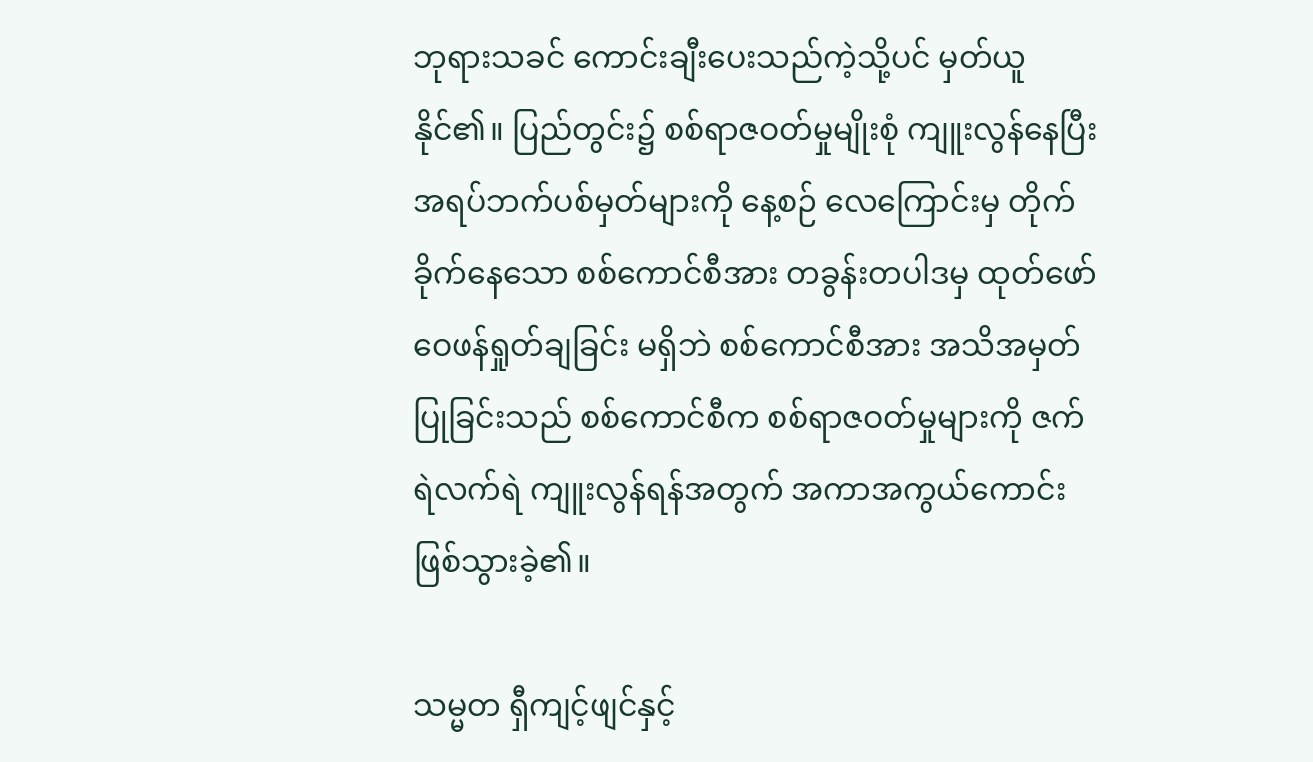ဘုရားသခင် ကောင်းချီးပေးသည်ကဲ့သို့ပင် မှတ်ယူနိုင်၏။ ပြည်တွင်း၌ စစ်ရာဇဝတ်မှုမျိုးစုံ ကျူးလွန်နေပြီး အရပ်ဘက်ပစ်မှတ်များကို နေ့စဉ် လေကြောင်းမှ တိုက်ခိုက်နေသော စစ်ကောင်စီအား တခွန်းတပါဒမှ ထုတ်ဖော်ဝေဖန်ရှုတ်ချခြင်း မရှိဘဲ စစ်ကောင်စီအား အသိအမှတ်ပြုခြင်းသည် စစ်ကောင်စီက စစ်ရာဇဝတ်မှုများကို ဇက်ရဲလက်ရဲ ကျူးလွန်ရန်အတွက် အကာအကွယ်ကောင်း ဖြစ်သွားခဲ့၏။

သမ္မတ ရှီကျင့်ဖျင်နှင့်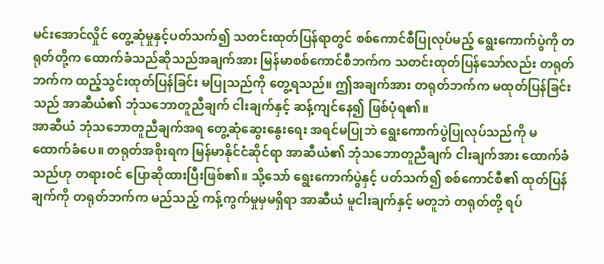မင်းအောင်လှိုင် တွေ့ဆုံမှုနှင့်ပတ်သက်၍ သတင်းထုတ်ပြန်ရာတွင် စစ်ကောင်စီပြုလုပ်မည့် ရွေးကောက်ပွဲကို တရုတ်တို့က ထောက်ခံသည်ဆိုသည်အချက်အား မြန်မာစစ်ကောင်စီဘက်က သတင်းထုတ်ပြန်သော်လည်း တရုတ်ဘက်က ထည့်သွင်းထုတ်ပြန်ခြင်း မပြုသည်ကို တွေ့ရသည်။ ဤအချက်အား တရုတ်ဘက်က မထုတ်ပြန်ခြင်းသည် အာဆီယံ၏ ဘုံသဘောတူညီချက် ငါးချက်နှင့် ဆန့်ကျင်နေ၍ ဖြစ်ပုံရ၏။
အာဆီယံ ဘုံသဘောတူညီချက်အရ တွေ့ဆုံဆွေးနွေးရေး အရင်မပြုဘဲ ရွေးကောက်ပွဲပြုလုပ်သည်ကို မထောက်ခံပေ။ တရုတ်အစိုးရက မြန်မာနိုင်ငံဆိုင်ရာ အာဆီယံ၏ ဘုံသဘောတူညီချက် ငါးချက်အား ထောက်ခံသည်ဟု တရားဝင် ပြောဆိုထားပြီးဖြစ်၏။ သို့သော် ရွေးကောက်ပွဲနှင့် ပတ်သက်၍ စစ်ကောင်စီ၏ ထုတ်ပြန်ချက်ကို တရုတ်ဘက်က မည်သည့် ကန့်ကွက်မှုမှမရှိရာ အာဆီယံ မူငါးချက်နှင့် မတူဘဲ တရုတ်တို့ ရပ်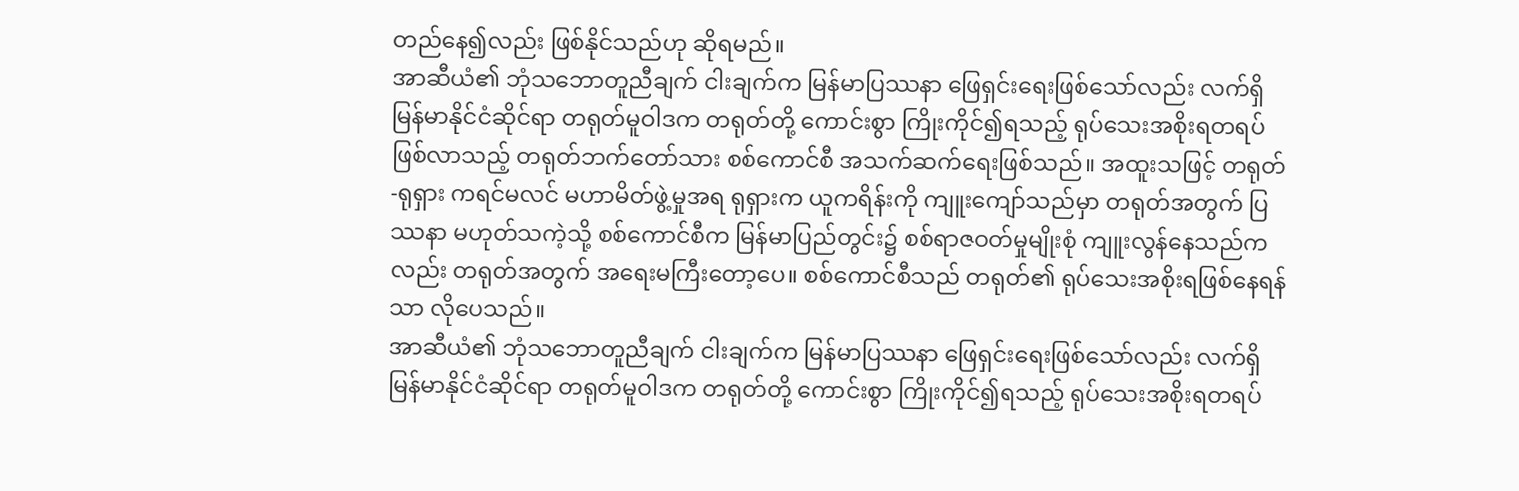တည်နေ၍လည်း ဖြစ်နိုင်သည်ဟု ဆိုရမည်။
အာဆီယံ၏ ဘုံသဘောတူညီချက် ငါးချက်က မြန်မာပြဿနာ ဖြေရှင်းရေးဖြစ်သော်လည်း လက်ရှိ မြန်မာနိုင်ငံဆိုင်ရာ တရုတ်မူဝါဒက တရုတ်တို့ ကောင်းစွာ ကြိုးကိုင်၍ရသည့် ရုပ်သေးအစိုးရတရပ် ဖြစ်လာသည့် တရုတ်ဘက်တော်သား စစ်ကောင်စီ အသက်ဆက်ရေးဖြစ်သည်။ အထူးသဖြင့် တရုတ်-ရုရှား ကရင်မလင် မဟာမိတ်ဖွဲ့မှုအရ ရုရှားက ယူကရိန်းကို ကျူးကျော်သည်မှာ တရုတ်အတွက် ပြဿနာ မဟုတ်သကဲ့သို့ စစ်ကောင်စီက မြန်မာပြည်တွင်း၌ စစ်ရာဇဝတ်မှုမျိုးစုံ ကျူးလွန်နေသည်ကလည်း တရုတ်အတွက် အရေးမကြီးတော့ပေ။ စစ်ကောင်စီသည် တရုတ်၏ ရုပ်သေးအစိုးရဖြစ်နေရန်သာ လိုပေသည်။
အာဆီယံ၏ ဘုံသဘောတူညီချက် ငါးချက်က မြန်မာပြဿနာ ဖြေရှင်းရေးဖြစ်သော်လည်း လက်ရှိ မြန်မာနိုင်ငံဆိုင်ရာ တရုတ်မူဝါဒက တရုတ်တို့ ကောင်းစွာ ကြိုးကိုင်၍ရသည့် ရုပ်သေးအစိုးရတရပ်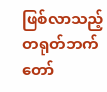ဖြစ်လာသည့် တရုတ်ဘက်တော်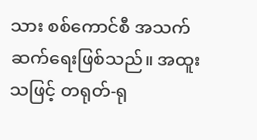သား စစ်ကောင်စီ အသက်ဆက်ရေးဖြစ်သည်။ အထူးသဖြင့် တရုတ်-ရု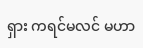ရှား ကရင်မလင် မဟာ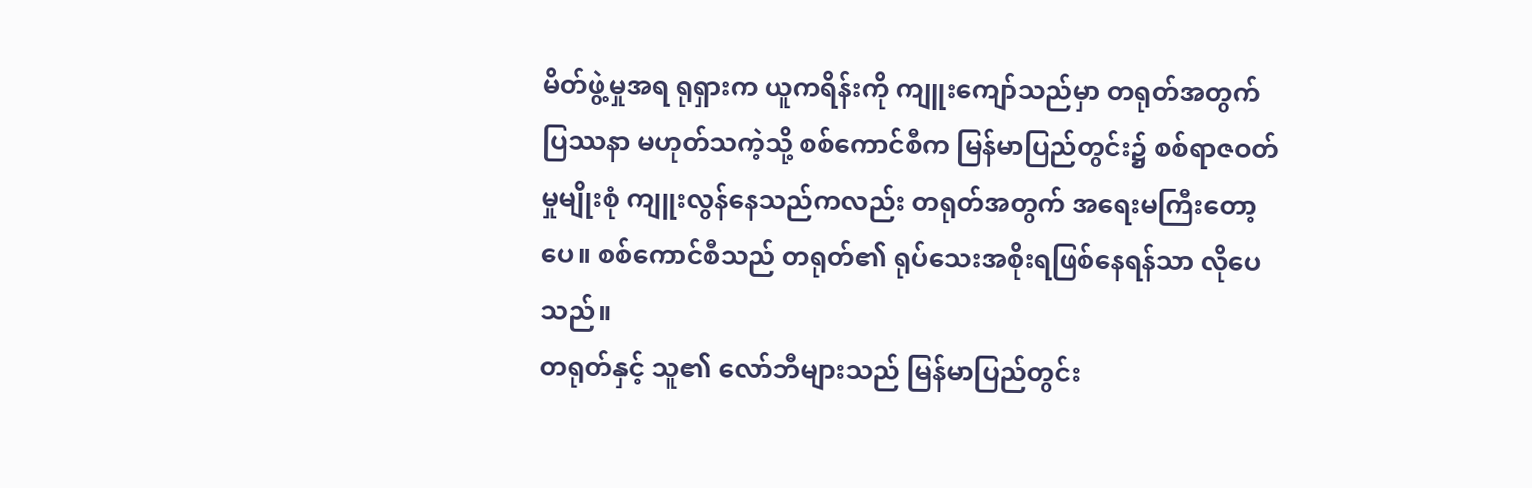မိတ်ဖွဲ့မှုအရ ရုရှားက ယူကရိန်းကို ကျူးကျော်သည်မှာ တရုတ်အတွက် ပြဿနာ မဟုတ်သကဲ့သို့ စစ်ကောင်စီက မြန်မာပြည်တွင်း၌ စစ်ရာဇဝတ်မှုမျိုးစုံ ကျူးလွန်နေသည်ကလည်း တရုတ်အတွက် အရေးမကြီးတော့ပေ။ စစ်ကောင်စီသည် တရုတ်၏ ရုပ်သေးအစိုးရဖြစ်နေရန်သာ လိုပေသည်။
တရုတ်နှင့် သူ၏ လော်ဘီများသည် မြန်မာပြည်တွင်း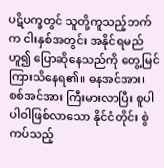ပဋိပက္ခတွင် သူတို့ကူသည့်ဘက်က ငါးနှစ်အတွင်း အနိုင်ရမည်ဟူ၍ ပြောဆိုနေသည်ကို တွေ့မြင်ကြားသိနေရ၏။ ဓနအင်အား၊ စစ်အင်အား ကြီးမားလာပြီး စူပါ ပါဝါဖြစ်လာသော နိုင်ငံတိုင်း စွဲကပ်သည့်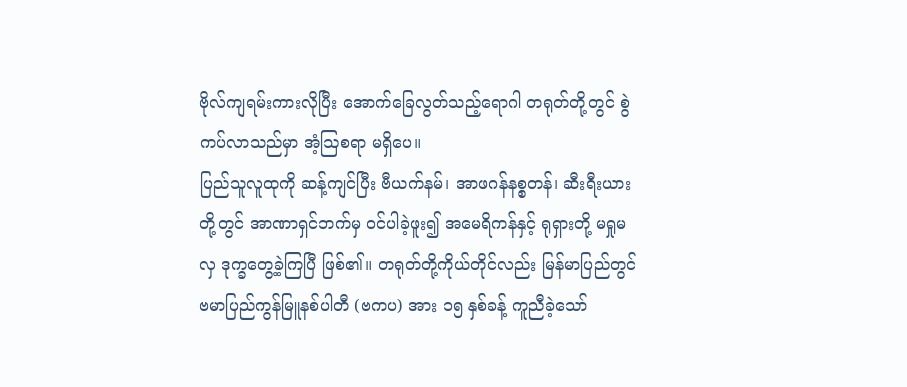ဗိုလ်ကျရမ်းကားလိုပြီး အောက်ခြေလွတ်သည့်ရောဂါ တရုတ်တို့တွင် စွဲကပ်လာသည်မှာ အံ့ဩစရာ မရှိပေ။
ပြည်သူလူထုကို ဆန့်ကျင်ပြီး ဗီယက်နမ်၊ အာဖဂန်နစ္စတန်၊ ဆီးရီးယားတို့တွင် အာဏာရှင်ဘက်မှ ဝင်ပါခဲ့ဖူး၍ အမေရိကန်နှင့် ရုရှားတို့ မရှုမလှ ဒုက္ခတွေ့ခဲ့ကြပြီ ဖြစ်၏။ တရုတ်တို့ကိုယ်တိုင်လည်း မြန်မာပြည်တွင် ဗမာပြည်ကွန်မြူနစ်ပါတီ (ဗကပ) အား ၁၅ နှစ်ခန့် ကူညီခဲ့သော်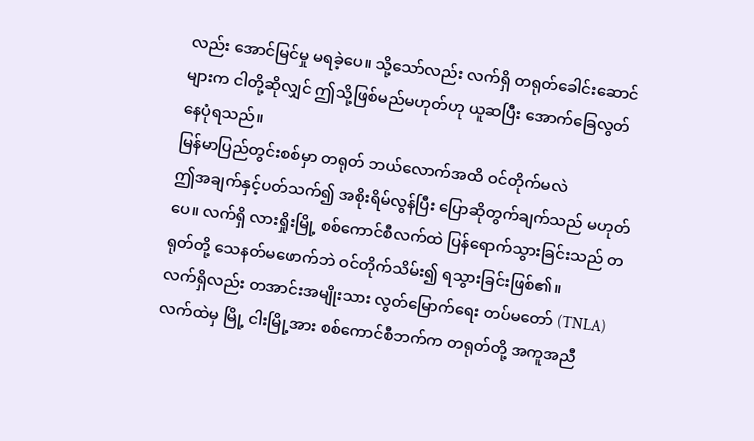လည်း အောင်မြင်မှု မရခဲ့ပေ။ သို့သော်လည်း လက်ရှိ တရုတ်ခေါင်းဆောင်များက ငါတို့ဆိုလျှင် ဤသို့ဖြစ်မည်မဟုတ်ဟု ယူဆပြီး အောက်ခြေလွတ်နေပုံရသည်။
မြန်မာပြည်တွင်းစစ်မှာ တရုတ် ဘယ်လောက်အထိ ဝင်တိုက်မလဲ
ဤအချက်နှင့်ပတ်သက်၍ အစိုးရိမ်လွန်ပြီး ပြောဆိုတွက်ချက်သည် မဟုတ်ပေ။ လက်ရှိ လားရှိုးမြို့ စစ်ကောင်စီလက်ထဲ ပြန်ရောက်သွားခြင်းသည် တရုတ်တို့ သေနတ်မဖောက်ဘဲ ဝင်တိုက်သိမ်း၍ ရသွားခြင်းဖြစ်၏။
လက်ရှိလည်း တအာင်းအမျိုးသား လွတ်မြောက်ရေး တပ်မတော် (TNLA) လက်ထဲမှ မြို့ ငါးမြို့အား စစ်ကောင်စီဘက်က တရုတ်တို့ အကူအညီ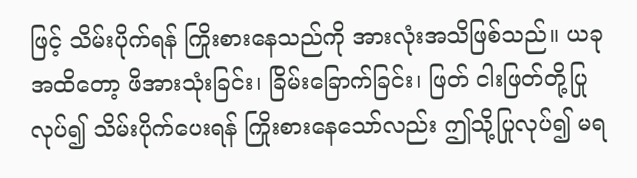ဖြင့် သိမ်းပိုက်ရန် ကြိုးစားနေသည်ကို အားလုံးအသိဖြစ်သည်။ ယခုအထိတော့ ဖိအားသုံးခြင်း၊ ခြိမ်းခြောက်ခြင်း၊ ဖြတ် ငါးဖြတ်တို့ပြုလုပ်၍ သိမ်းပိုက်ပေးရန် ကြိုးစားနေသော်လည်း ဤသို့ပြုလုပ်၍ မရ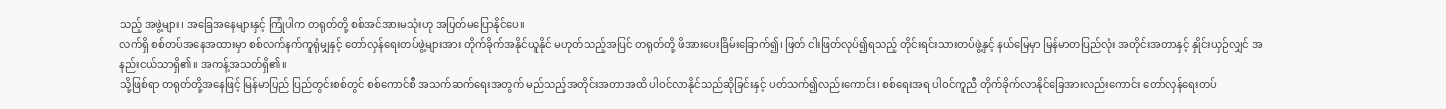သည့် အဖွဲ့များ၊ အခြေအနေများနှင့် ကြုံပါက တရုတ်တို့ စစ်အင်အားမသုံးဟု အပြတ်မပြောနိုင်ပေ။
လက်ရှိ စစ်တပ်အနေအထားမှာ စစ်လက်နက်ကူရုံမျှနှင့် တော်လှန်ရေးတပ်ဖွဲ့များအား တိုက်ခိုက်အနိုင်ယူနိုင် မဟုတ်သည့်အပြင် တရုတ်တို့ ဖိအားပေးခြိမ်းခြောက်၍၊ ဖြတ် ငါးဖြတ်လုပ်၍ရသည့် တိုင်းရင်းသားတပ်ဖွဲ့နှင့် နယ်မြေမှာ မြန်မာတပြည်လုံး အတိုင်းအတာနှင့် နှိုင်းယှဉ်လျှင် အနည်းငယ်သာရှိ၏။ အကန့်အသတ်ရှိ၏။
သို့ဖြစ်ရာ တရုတ်တို့အနေဖြင့် မြန်မာပြည် ပြည်တွင်းစစ်တွင် စစ်ကောင်စီ အသက်ဆက်ရေးအတွက် မည်သည့်အတိုင်းအတာအထိ ပါဝင်လာနိုင်သည်ဆိုခြင်းနှင့် ပတ်သက်၍လည်းကောင်း၊ စစ်ရေးအရ ပါဝင်ကူညီ တိုက်ခိုက်လာနိုင်ခြေအားလည်းကောင်း တော်လှန်ရေးတပ်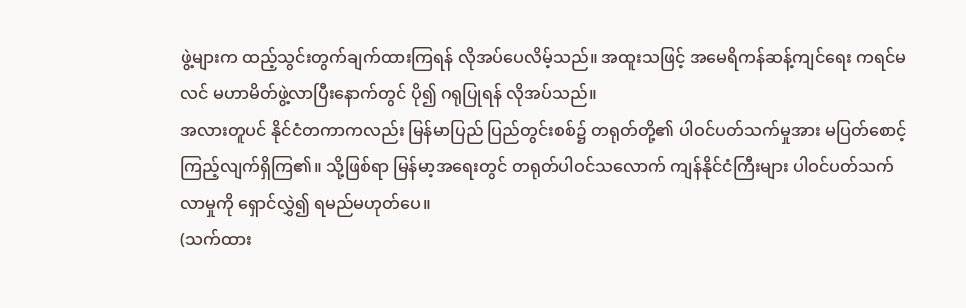ဖွဲ့များက ထည့်သွင်းတွက်ချက်ထားကြရန် လိုအပ်ပေလိမ့်သည်။ အထူးသဖြင့် အမေရိကန်ဆန့်ကျင်ရေး ကရင်မလင် မဟာမိတ်ဖွဲ့လာပြီးနောက်တွင် ပို၍ ဂရုပြုရန် လိုအပ်သည်။
အလားတူပင် နိုင်ငံတကာကလည်း မြန်မာပြည် ပြည်တွင်းစစ်၌ တရုတ်တို့၏ ပါဝင်ပတ်သက်မှုအား မပြတ်စောင့်ကြည့်လျက်ရှိကြ၏။ သို့ဖြစ်ရာ မြန်မာ့အရေးတွင် တရုတ်ပါဝင်သလောက် ကျန်နိုင်ငံကြီးများ ပါဝင်ပတ်သက်လာမှုကို ရှောင်လွှဲ၍ ရမည်မဟုတ်ပေ။
(သက်ထား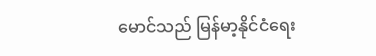မောင်သည် မြန်မာ့နိုင်ငံရေး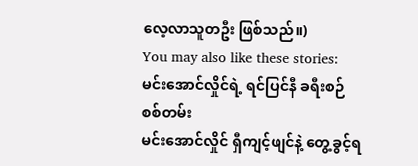လေ့လာသူတဦး ဖြစ်သည်။)
You may also like these stories:
မင်းအောင်လှိုင်ရဲ့ ရင်ပြင်နီ ခရီးစဉ် စစ်တမ်း
မင်းအောင်လှိုင် ရှီကျင့်ဖျင်နဲ့ တွေ့ခွင့်ရ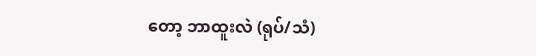တော့ ဘာထူးလဲ (ရုပ်/သံ)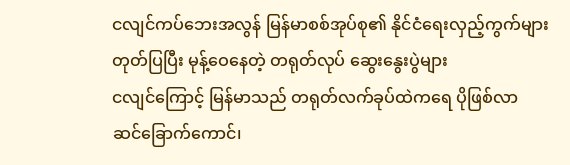ငလျင်ကပ်ဘေးအလွန် မြန်မာစစ်အုပ်စု၏ နိုင်ငံရေးလှည့်ကွက်များ
တုတ်ပြပြီး မုန့်ဝေနေတဲ့ တရုတ်လုပ် ဆွေးနွေးပွဲများ
ငလျင်ကြောင့် မြန်မာသည် တရုတ်လက်ခုပ်ထဲကရေ ပိုဖြစ်လာ
ဆင်ခြောက်ကောင်၊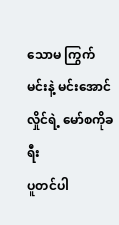သောမ ကြွက်မင်းနဲ့ မင်းအောင်လှိုင်ရဲ့ မော်စကိုခရီး
ပူတင်ပါ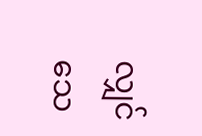လျှင် သေ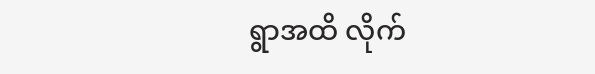ရွာအထိ လိုက်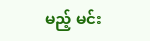မည့် မင်း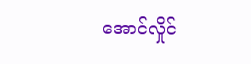အောင်လှိုင်